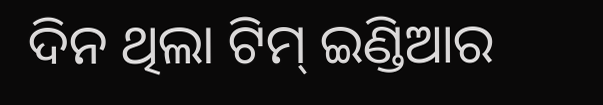ଦିନ ଥିଲା ଟିମ୍ ଇଣ୍ଡିଆର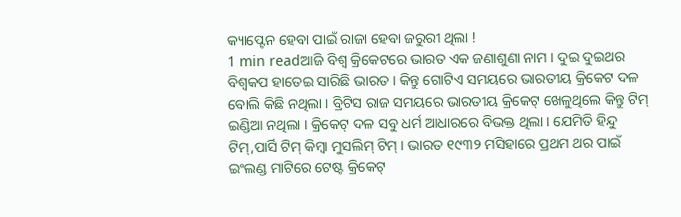କ୍ୟାପ୍ଟେନ ହେବା ପାଇଁ ରାଜା ହେବା ଜରୁରୀ ଥିଲା !
1 min readଆଜି ବିଶ୍ୱ କ୍ରିକେଟରେ ଭାରତ ଏକ ଜଣାଶୁଣା ନାମ । ଦୁଇ ଦୁଇଥର ବିଶ୍ୱକପ ହାତେଇ ସାରିଛି ଭାରତ । କିନ୍ତୁ ଗୋଟିଏ ସମୟରେ ଭାରତୀୟ କ୍ରିକେଟ ଦଳ ବୋଲି କିଛି ନଥିଲା । ବ୍ରିଟିସ ରାଜ ସମୟରେ ଭାରତୀୟ କ୍ରିକେଟ୍ ଖେଳୁଥିଲେ କିନ୍ତୁ ଟିମ୍ ଇଣ୍ଡିଆ ନଥିଲା । କ୍ରିକେଟ୍ ଦଳ ସବୁ ଧର୍ମ ଆଧାରରେ ବିଭକ୍ତ ଥିଲା । ଯେମିତି ହିନ୍ଦୁ ଟିମ୍,ପାର୍ସି ଟିମ୍ କିମ୍ବା ମୁସଲିମ୍ ଟିମ୍ । ଭାରତ ୧୯୩୨ ମସିହାରେ ପ୍ରଥମ ଥର ପାଇଁ ଇଂଲଣ୍ଡ ମାଟିରେ ଟେଷ୍ଟ କ୍ରିକେଟ୍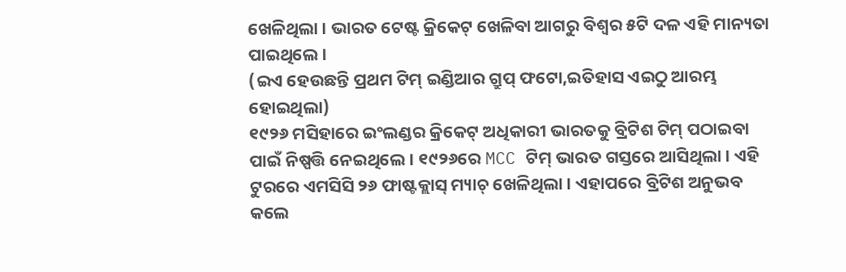ଖେଳିଥିଲା । ଭାରତ ଟେଷ୍ଟ କ୍ରିକେଟ୍ ଖେଳିବା ଆଗରୁ ବିଶ୍ୱର ୫ଟି ଦଳ ଏହି ମାନ୍ୟତା ପାଇଥିଲେ ।
(ଇଏ ହେଉଛନ୍ତି ପ୍ରଥମ ଟିମ୍ ଇଣ୍ଡିଆର ଗ୍ରୁପ୍ ଫଟୋ,ଇତିହାସ ଏଇଠୁ ଆରମ୍ଭ ହୋଇଥିଲା)
୧୯୨୬ ମସିହାରେ ଇଂଲଣ୍ଡର କ୍ରିକେଟ୍ ଅଧିକାରୀ ଭାରତକୁ ବ୍ରିଟିଶ ଟିମ୍ ପଠାଇବା ପାଇଁ ନିଷ୍ପତ୍ତି ନେଇଥିଲେ । ୧୯୨୬ରେ MCC ଟିମ୍ ଭାରତ ଗସ୍ତରେ ଆସିଥିଲା । ଏହି ଟୁରରେ ଏମସିସି ୨୬ ଫାଷ୍ଟକ୍ଲାସ୍ ମ୍ୟାଚ୍ ଖେଳିଥିଲା । ଏହାପରେ ବ୍ରିଟିଶ ଅନୁଭବ କଲେ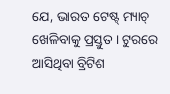ଯେ, ଭାରତ ଟେଷ୍ଟ୍ ମ୍ୟାଚ୍ ଖେଳିବାକୁ ପ୍ରସ୍ତୁତ । ଟୁରରେ ଆସିଥିବା ବ୍ରିଟିଶ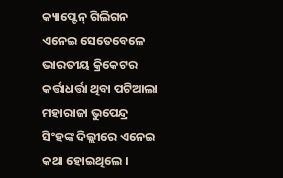କ୍ୟାପ୍ଟେନ୍ ଗିଲିଗନ ଏନେଇ ସେତେବେଳେ ଭାରତୀୟ କ୍ରିକେଟର କର୍ତ୍ତାଧର୍ତ୍ତା ଥିବା ପଟିଆଲା ମହାରାଜା ଭୁପେନ୍ଦ୍ର ସିଂହଙ୍କ ଦିଲ୍ଲୀରେ ଏନେଇ କଥା ହୋଇଥିଲେ ।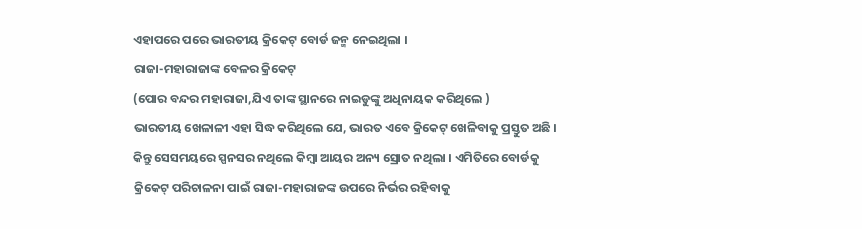ଏହାପରେ ପରେ ଭାରତୀୟ କ୍ରିକେଟ୍ ବୋର୍ଡ ଜନ୍ମ ନେଇଥିଲା ।
ରାଜା-ମହାରାଜାଙ୍କ ବେଳର କ୍ରିକେଟ୍
(ପୋର ବନ୍ଦର ମହାରାଜା,ଯିଏ ତାଙ୍କ ସ୍ଥାନରେ ନାଇଡୁଙ୍କୁ ଅଧିନାୟକ କରିଥିଲେ )
ଭାରତୀୟ ଖେଳାଳୀ ଏହା ସିଦ୍ଧ କରିଥିଲେ ଯେ, ଭାରତ ଏବେ କ୍ରିକେଟ୍ ଖେଳିବାକୁ ପ୍ରସ୍ତୁତ ଅଛି । କିନ୍ତୁ ସେସମୟରେ ସ୍ପନସର ନଥିଲେ କିମ୍ବା ଆୟର ଅନ୍ୟ ସ୍ରୋତ ନଥିଲା । ଏମିତିରେ ବୋର୍ଡକୁ କ୍ରିକେଟ୍ ପରିଚାଳନା ପାଇଁ ରାଜା-ମହାରାଜଙ୍କ ଉପରେ ନିର୍ଭର ରହିବାକୁ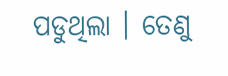ପଡୁଥିଲା । ତେଣୁ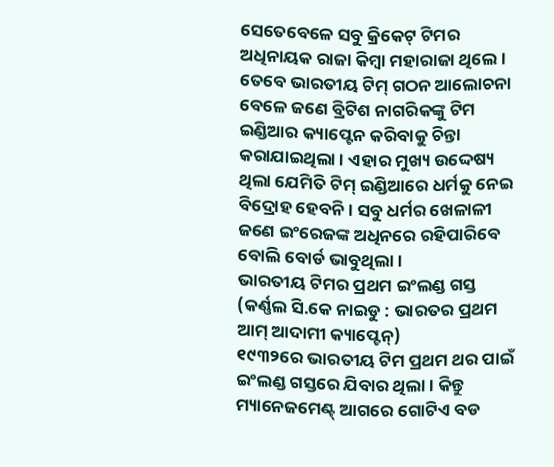ସେତେବେଳେ ସବୁ କ୍ରିକେଟ୍ ଟିମର ଅଧିନାୟକ ରାଜା କିମ୍ବା ମହାରାଜା ଥିଲେ । ତେବେ ଭାରତୀୟ ଟିମ୍ ଗଠନ ଆଲୋଚନା ବେଳେ ଜଣେ ବ୍ରିଟିଶ ନାଗରିକଙ୍କୁ ଟିମ ଇଣ୍ଡିଆର କ୍ୟାପ୍ଟେନ କରିବାକୁ ଚିନ୍ତା କରାଯାଇଥିଲା । ଏହାର ମୁଖ୍ୟ ଉଦ୍ଦେଷ୍ୟ ଥିଲା ଯେମିତି ଟିମ୍ ଇଣ୍ଡିଆରେ ଧର୍ମକୁ ନେଇ ବିଦ୍ରୋହ ହେବନି । ସବୁ ଧର୍ମର ଖେଳାଳୀ ଜଣେ ଇଂରେଜଙ୍କ ଅଧିନରେ ରହିପାରିବେ ବୋଲି ବୋର୍ଡ ଭାବୁଥିଲା ।
ଭାରତୀୟ ଟିମର ପ୍ରଥମ ଇଂଲଣ୍ଡ ଗସ୍ତ
(କର୍ଣ୍ଣଲ ସି.କେ ନାଇଡୁ : ଭାରତର ପ୍ରଥମ ଆମ୍ ଆଦାମୀ କ୍ୟାପ୍ଟେନ୍)
୧୯୩୨ରେ ଭାରତୀୟ ଟିମ ପ୍ରଥମ ଥର ପାଇଁ ଇଂଲଣ୍ଡ ଗସ୍ତରେ ଯିବାର ଥିଲା । କିନ୍ତୁ ମ୍ୟାନେଜମେଣ୍ଟ୍ ଆଗରେ ଗୋଟିଏ ବଡ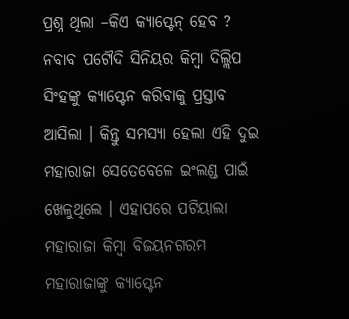ପ୍ରଶ୍ନ ଥିଲା –କିଏ କ୍ୟାପ୍ଟେନ୍ ହେବ ? ନବାବ ପଟୌଦି ସିନିୟର କିମ୍ବା ଦିଲ୍ଲିପ ସିଂହଙ୍କୁ କ୍ୟାପ୍ଟେନ କରିବାକୁ ପ୍ରସ୍ତାବ ଆସିଲା । କିନ୍ତୁ ସମସ୍ୟା ହେଲା ଏହି ଦୁଇ ମହାରାଜା ସେତେବେଳେ ଇଂଲଣ୍ଡ ପାଇଁ ଖେଳୁଥିଲେ । ଏହାପରେ ପଟିୟାଲା ମହାରାଜା କିମ୍ବା ବିଜୟନଗରମ ମହାରାଜାଙ୍କୁ କ୍ୟାପ୍ଟେନ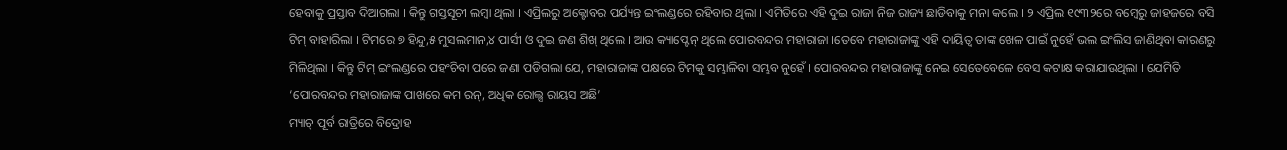ହେବାକୁ ପ୍ରସ୍ତାବ ଦିଆଗଲା । କିନ୍ତୁ ଗସ୍ତସୂଚୀ ଲମ୍ବା ଥିଲା । ଏପ୍ରିଲରୁ ଅକ୍ଟୋବର ପର୍ଯ୍ୟନ୍ତ ଇଂଲଣ୍ଡରେ ରହିବାର ଥିଲା । ଏମିତିରେ ଏହି ଦୁଇ ରାଜା ନିଜ ରାଜ୍ୟ ଛାଡିବାକୁ ମନା କଲେ । ୨ ଏପ୍ରିଲ ୧୯୩୨ରେ ବମ୍ବେରୁ ଜାହଜରେ ବସି ଟିମ୍ ବାହାରିଲା । ଟିମରେ ୭ ହିନ୍ଦୁ,୫ ମୁସଲମାନ,୪ ପାର୍ସୀ ଓ ଦୁଇ ଜଣ ଶିଖ୍ ଥିଲେ । ଆଉ କ୍ୟାପ୍ଟେନ୍ ଥିଲେ ପୋରବନ୍ଦର ମହାରାଜା ।ତେବେ ମହାରାଜାଙ୍କୁ ଏହି ଦାୟିତ୍ୱ ତାଙ୍କ ଖେଳ ପାଇଁ ନୁହେଁ ଭଲ ଇଂଲିସ ଜାଣିଥିବା କାରଣରୁ ମିଳିଥିଲା । କିନ୍ତୁ ଟିମ୍ ଇଂଲଣ୍ଡରେ ପହଂଚିବା ପରେ ଜଣା ପଡିଗଲା ଯେ, ମହାରାଜାଙ୍କ ପକ୍ଷରେ ଟିମକୁ ସମ୍ଭାଳିବା ସମ୍ଭବ ନୁହେଁ । ପୋରବନ୍ଦର ମହାରାଜାଙ୍କୁ ନେଇ ସେତେବେଳେ ବେସ କଟାକ୍ଷ କରାଯାଉଥିଲା । ଯେମିତି ‘ପୋରବନ୍ଦର ମହାରାଜାଙ୍କ ପାଖରେ କମ ରନ୍, ଅଧିକ ରୋଲ୍ସ ରାୟସ ଅଛି’
ମ୍ୟାଚ୍ ପୂର୍ବ ରାତ୍ରିରେ ବିଦ୍ରୋହ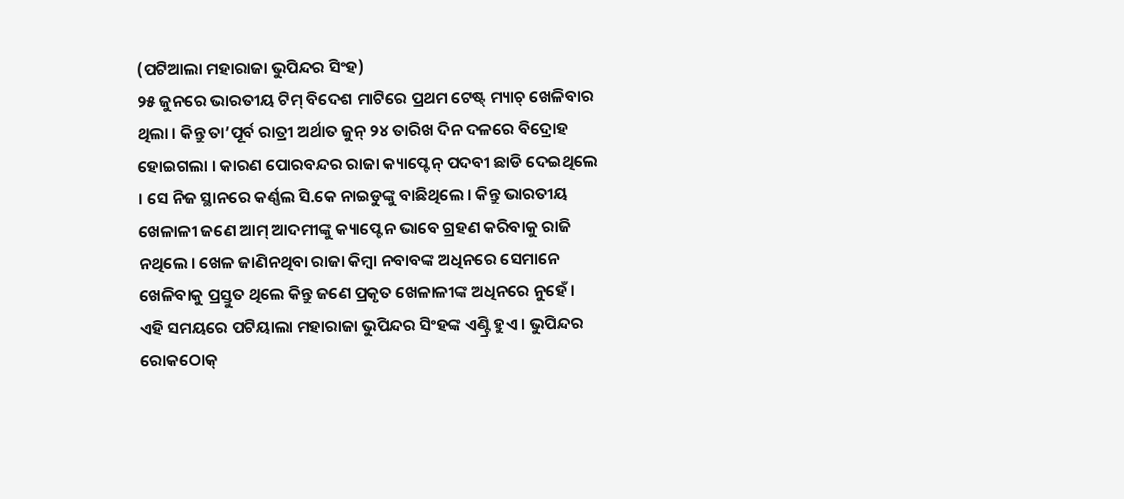(ପଟିଆଲା ମହାରାଜା ଭୁପିନ୍ଦର ସିଂହ)
୨୫ ଜୁନରେ ଭାରତୀୟ ଟିମ୍ ବିଦେଶ ମାଟିରେ ପ୍ରଥମ ଟେଷ୍ଟ୍ ମ୍ୟାଚ୍ ଖେଳିବାର ଥିଲା । କିନ୍ତୁ ତା’ପୂର୍ବ ରାତ୍ରୀ ଅର୍ଥାତ ଜୁନ୍ ୨୪ ତାରିଖ ଦିନ ଦଳରେ ବିଦ୍ରୋହ ହୋଇଗଲା । କାରଣ ପୋରବନ୍ଦର ରାଜା କ୍ୟାପ୍ଟେନ୍ ପଦବୀ ଛାଡି ଦେଇଥିଲେ । ସେ ନିଜ ସ୍ଥାନରେ କର୍ଣ୍ଣଲ ସି.କେ ନାଇଡୁଙ୍କୁ ବାଛିଥିଲେ । କିନ୍ତୁ ଭାରତୀୟ ଖେଳାଳୀ ଜଣେ ଆମ୍ ଆଦମୀଙ୍କୁ କ୍ୟାପ୍ଟେନ ଭାବେ ଗ୍ରହଣ କରିବାକୁ ରାଜି ନଥିଲେ । ଖେଳ ଜାଣିନଥିବା ରାଜା କିମ୍ବା ନବାବଙ୍କ ଅଧିନରେ ସେମାନେ ଖେଳିବାକୁ ପ୍ରସ୍ତୁତ ଥିଲେ କିନ୍ତୁ ଜଣେ ପ୍ରକୃତ ଖେଳାଳୀଙ୍କ ଅଧିନରେ ନୁହେଁ । ଏହି ସମୟରେ ପଟିୟାଲା ମହାରାଜା ଭୁପିନ୍ଦର ସିଂହଙ୍କ ଏଣ୍ଟ୍ରି ହୁଏ । ଭୁପିନ୍ଦର ରୋକଠୋକ୍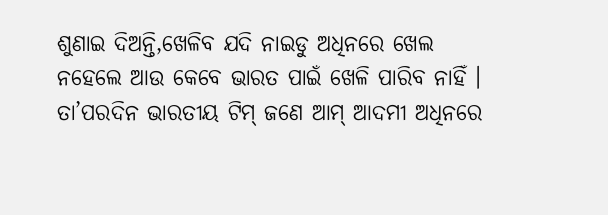ଶୁଣାଇ ଦିଅନ୍ତି,ଖେଳିବ ଯଦି ନାଇଡୁ ଅଧିନରେ ଖେଲ ନହେଲେ ଆଉ କେବେ ଭାରତ ପାଇଁ ଖେଳି ପାରିବ ନାହିଁ । ତା’ପରଦିନ ଭାରତୀୟ ଟିମ୍ ଜଣେ ଆମ୍ ଆଦମୀ ଅଧିନରେ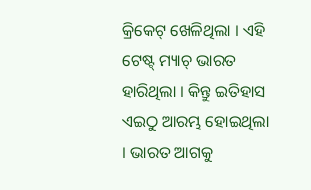କ୍ରିକେଟ୍ ଖେଳିଥିଲା । ଏହି ଟେଷ୍ଟ୍ ମ୍ୟାଚ୍ ଭାରତ ହାରିଥିଲା । କିନ୍ତୁ ଇତିହାସ ଏଇଠୁ ଆରମ୍ଭ ହୋଇଥିଲା । ଭାରତ ଆଗକୁ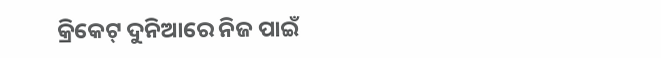କ୍ରିକେଟ୍ ଦୁନିଆରେ ନିଜ ପାଇଁ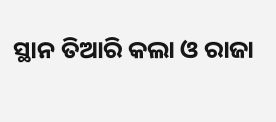ସ୍ଥାନ ତିଆରି କଲା ଓ ରାଜା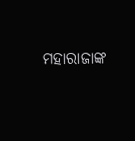ମହାରାଜାଙ୍କ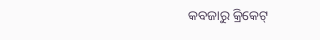କବଜାରୁ କ୍ରିକେଟ୍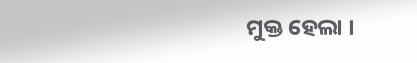ମୁକ୍ତ ହେଲା ।